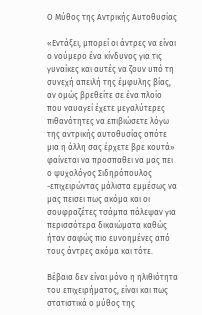Ο Μύθος της Αντρικής Αυτοθυσίας

«Εντάξει, μπορεί οι άντρες να είναι ο νούμερο ένα κίνδυνος για τις γυναίκες και αυτές να ζουν υπό τη συνεχή απειλή της έμφυλης βίας, αν ομώς βρεθείτε σε ένα πλοίο που ναυαγεί έχετε μεγαλύτερες πιθανότητες να επιβιώσετε λόγω της αντρικής αυτοθυσίας οπότε μια η άλλη σας έρχετε βρε κουτά»
φαίνεται να προσπαθει να μας πει ο ψυχολόγος Σιδηρόπουλος -επιχειρώντας μάλιστα εμμέσως να μας πεισει πως ακόμα και οι σουφραζέτες τσάμπα πάλεψαν για περισσότερα δικαιώματα καθώς ήταν σαφώς πιο ευνοημένες από τους άντρες ακόμα και τότε.

Βέβαια δεν είναι μόνο η ηλιθιότητα του επιχειρήματος, είναι και πως στατιστικά ο μύθος της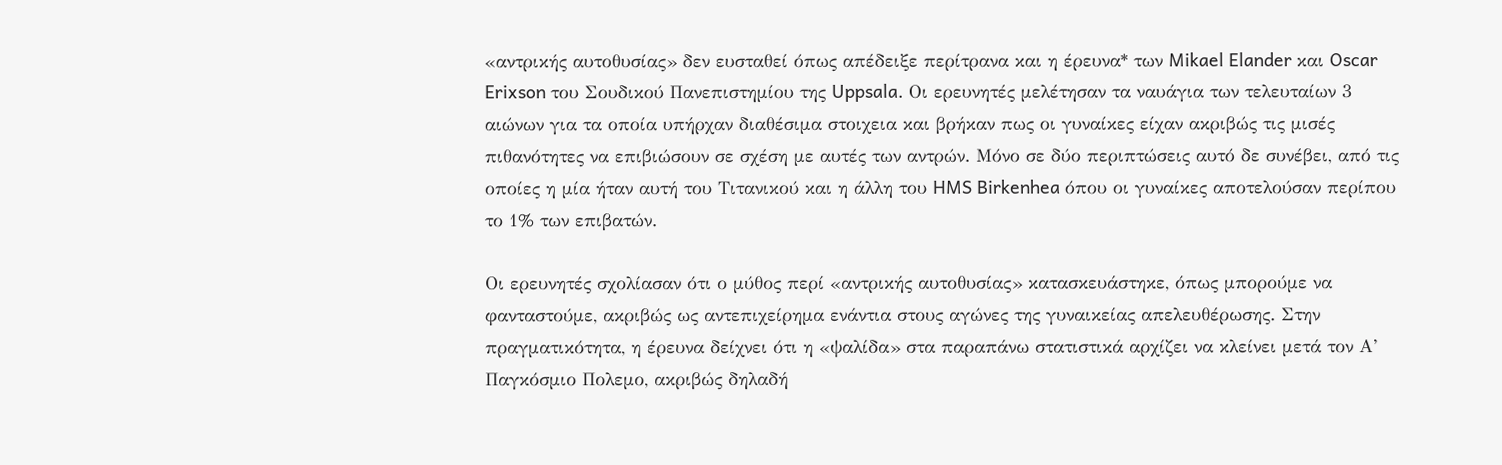«αντρικής αυτοθυσίας» δεν ευσταθεί όπως απέδειξε περίτρανα και η έρευνα* των Mikael Elander και Oscar Erixson του Σουδικού Πανεπιστημίου της Uppsala. Oι ερευνητές μελέτησαν τα ναυάγια των τελευταίων 3 αιώνων για τα οποία υπήρχαν διαθέσιμα στοιχεια και βρήκαν πως οι γυναίκες είχαν ακριβώς τις μισές πιθανότητες να επιβιώσουν σε σχέση με αυτές των αντρών. Μόνο σε δύο περιπτώσεις αυτό δε συνέβει, από τις οποίες η μία ήταν αυτή του Τιτανικού και η άλλη του HMS Birkenhea όπου οι γυναίκες αποτελούσαν περίπου το 1% των επιβατών.

Οι ερευνητές σχολίασαν ότι ο μύθος περί «αντρικής αυτοθυσίας» κατασκευάστηκε, όπως μπορούμε να φανταστούμε, ακριβώς ως αντεπιχείρημα ενάντια στους αγώνες της γυναικείας απελευθέρωσης. Στην πραγματικότητα, η έρευνα δείχνει ότι η «ψαλίδα» στα παραπάνω στατιστικά αρχίζει να κλείνει μετά τον Α’ Παγκόσμιο Πολεμο, ακριβώς δηλαδή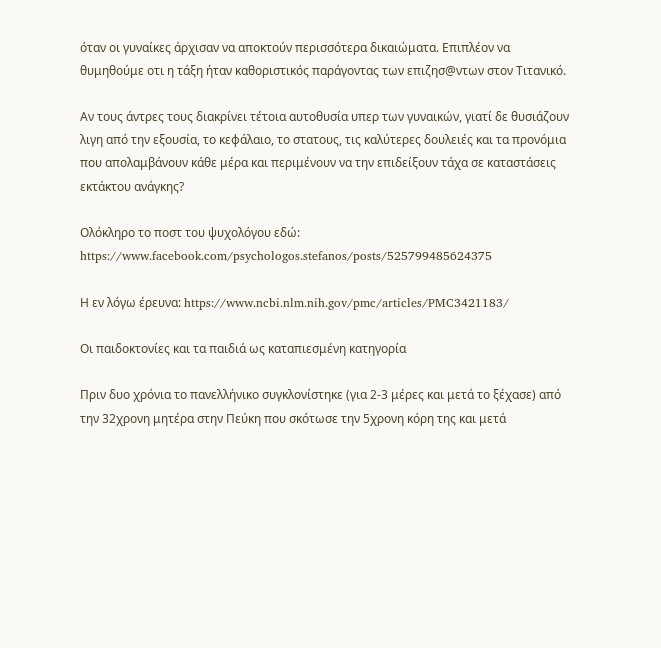όταν οι γυναίκες άρχισαν να αποκτούν περισσότερα δικαιώματα. Επιπλέον να θυμηθούμε οτι η τάξη ήταν καθοριστικός παράγοντας των επιζησ@ντων στον Τιτανικό.

Αν τους άντρες τους διακρίνει τέτοια αυτοθυσία υπερ των γυναικών, γιατί δε θυσιάζουν λιγη από την εξουσία, το κεφάλαιο, το στατους, τις καλύτερες δουλειές και τα προνόμια που απολαμβάνουν κάθε μέρα και περιμένουν να την επιδείξουν τάχα σε καταστάσεις εκτάκτου ανάγκης?

Ολόκληρο το ποστ του ψυχολόγου εδώ:
https://www.facebook.com/psychologos.stefanos/posts/525799485624375

Η εν λόγω έρευνα: https://www.ncbi.nlm.nih.gov/pmc/articles/PMC3421183/

Οι παιδοκτονίες και τα παιδιά ως καταπιεσμένη κατηγορία

Πριν δυο χρόνια το πανελλήνικο συγκλονίστηκε (για 2-3 μέρες και μετά το ξέχασε) από την 32χρονη μητέρα στην Πεύκη που σκότωσε την 5χρονη κόρη της και μετά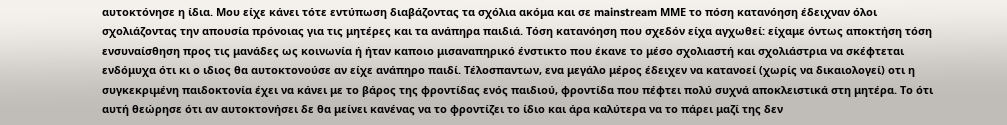αυτοκτόνησε η ίδια. Μου είχε κάνει τότε εντύπωση διαβάζοντας τα σχόλια ακόμα και σε mainstream ΜΜΕ το πόση κατανόηση έδειχναν όλοι σχολιάζοντας την απουσία πρόνοιας για τις μητέρες και τα ανάπηρα παιδιά. Τόση κατανόηση που σχεδόν είχα αγχωθεί: είχαμε όντως αποκτήση τόση ενσυναίσθηση προς τις μανάδες ως κοινωνία ή ήταν καποιο μισαναπηρικό ένστικτο που έκανε το μέσο σχολιαστή και σχολιάστρια να σκέφτεται ενδόμυχα ότι κι ο ιδιος θα αυτοκτονούσε αν είχε ανάπηρο παιδί. Τέλοσπαντων, ενα μεγάλο μέρος έδειχεν να κατανοεί (χωρίς να δικαιολογεί) οτι η συγκεκριμένη παιδοκτονία έχει να κάνει με το βάρος της φροντίδας ενός παιδιού, φροντίδα που πέφτει πολύ συχνά αποκλειστικά στη μητέρα. Το ότι αυτή θεώρησε ότι αν αυτοκτονήσει δε θα μείνει κανένας να το φροντίζει το ίδιο και άρα καλύτερα να το πάρει μαζί της δεν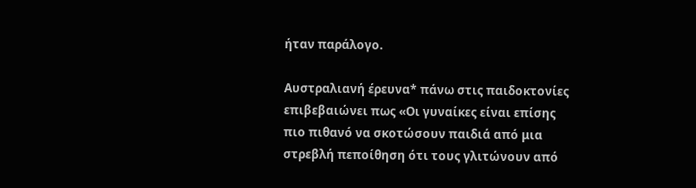ήταν παράλογο.

Αυστραλιανή έρευνα* πάνω στις παιδοκτονίες επιβεβαιώνει πως «Οι γυναίκες είναι επίσης πιο πιθανό να σκοτώσουν παιδιά από μια στρεβλή πεποίθηση ότι τους γλιτώνουν από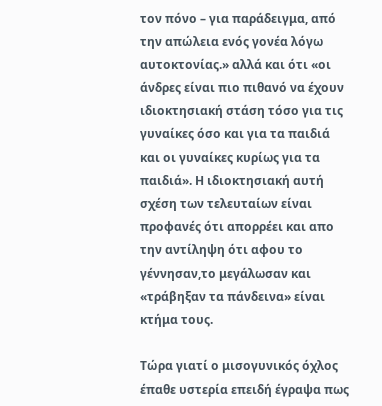τον πόνο – για παράδειγμα, από την απώλεια ενός γονέα λόγω αυτοκτονίας.» αλλά και ότι «οι άνδρες είναι πιο πιθανό να έχουν ιδιοκτησιακή στάση τόσο για τις γυναίκες όσο και για τα παιδιά και οι γυναίκες κυρίως για τα παιδιά». Η ιδιοκτησιακή αυτή σχέση των τελευταίων είναι προφανές ότι απορρέει και απο την αντίληψη ότι αφου το γέννησαν,το μεγάλωσαν και «τράβηξαν τα πάνδεινα» είναι κτήμα τους.

Τώρα γιατί ο μισογυνικός όχλος έπαθε υστερία επειδή έγραψα πως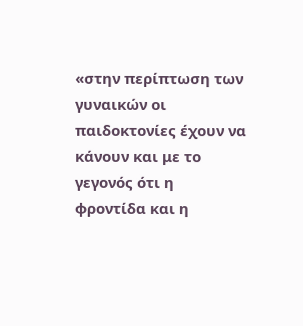«στην περίπτωση των γυναικών οι παιδοκτονίες έχουν να κάνουν και με το γεγονός ότι η φροντίδα και η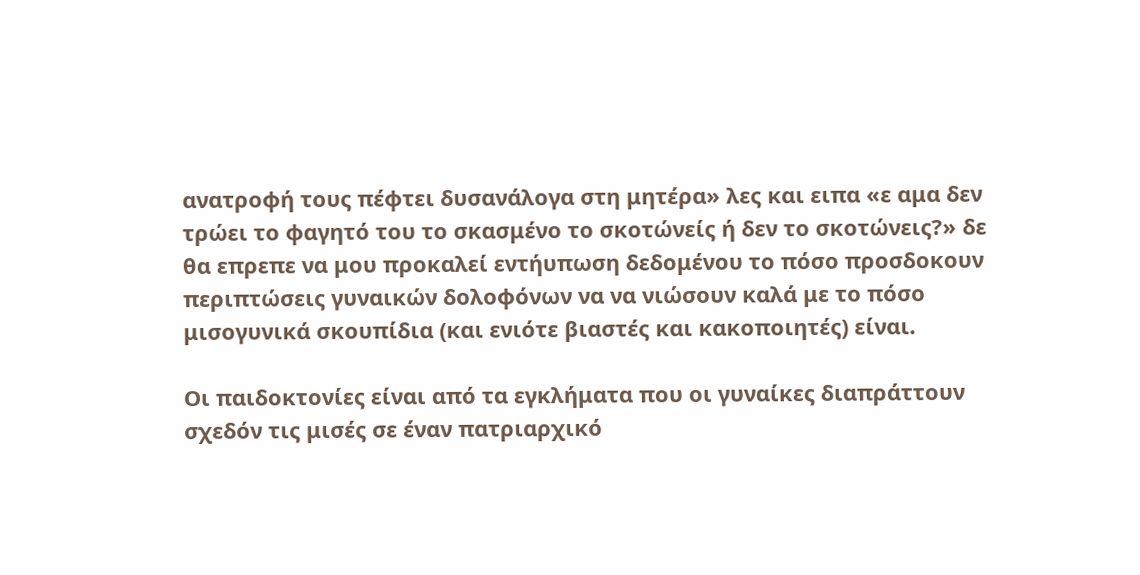ανατροφή τους πέφτει δυσανάλογα στη μητέρα» λες και ειπα «ε αμα δεν τρώει το φαγητό του το σκασμένο το σκοτώνείς ή δεν το σκοτώνεις?» δε θα επρεπε να μου προκαλεί εντήυπωση δεδομένου το πόσο προσδοκουν περιπτώσεις γυναικών δολοφόνων να να νιώσουν καλά με το πόσο μισογυνικά σκουπίδια (και ενιότε βιαστές και κακοποιητές) είναι.

Οι παιδοκτονίες είναι από τα εγκλήματα που οι γυναίκες διαπράττουν σχεδόν τις μισές σε έναν πατριαρχικό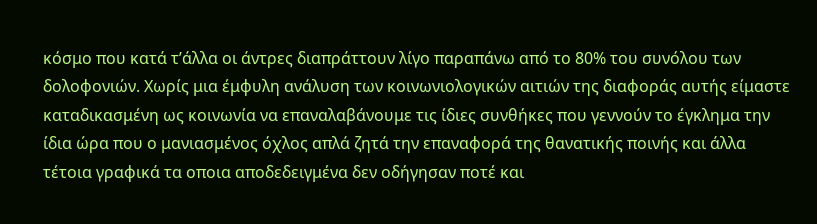κόσμο που κατά τ’άλλα οι άντρες διαπράττουν λίγο παραπάνω από το 80% του συνόλου των δολοφονιών. Χωρίς μια έμφυλη ανάλυση των κοινωνιολογικών αιτιών της διαφοράς αυτής είμαστε καταδικασμένη ως κοινωνία να επαναλαβάνουμε τις ίδιες συνθήκες που γεννούν το έγκλημα την ίδια ώρα που ο μανιασμένος όχλος απλά ζητά την επαναφορά της θανατικής ποινής και άλλα τέτοια γραφικά τα οποια αποδεδειγμένα δεν οδήγησαν ποτέ και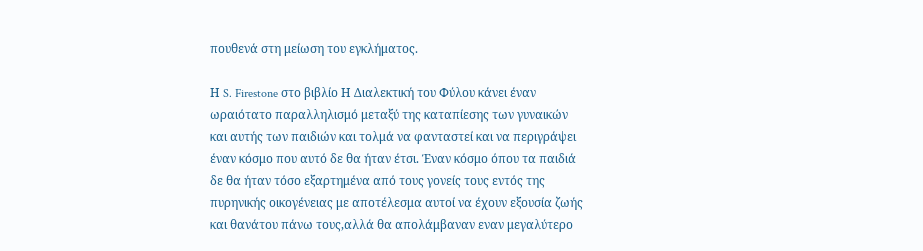πουθενά στη μείωση του εγκλήματος.

Η S. Firestone στο βιβλίο Η Διαλεκτική του Φύλου κάνει έναν ωραιότατο παραλληλισμό μεταξύ της καταπίεσης των γυναικών και αυτής των παιδιών και τολμά να φανταστεί και να περιγράψει έναν κόσμο που αυτό δε θα ήταν έτσι. Έναν κόσμο όπου τα παιδιά δε θα ήταν τόσο εξαρτημένα από τους γονείς τους εντός της πυρηνικής οικογένειας με αποτέλεσμα αυτοί να έχουν εξουσία ζωής και θανάτου πάνω τους,αλλά θα απολάμβαναν εναν μεγαλύτερο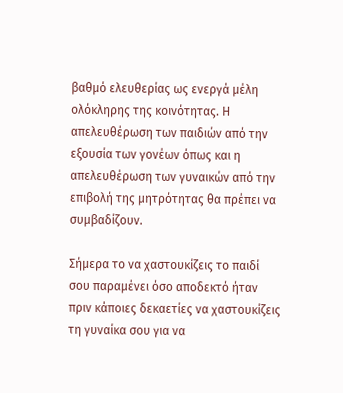βαθμό ελευθερίας ως ενεργά μέλη ολόκληρης της κοινότητας. Η απελευθέρωση των παιδιών από την εξουσία των γονέων όπως και η απελευθέρωση των γυναικών από την επιβολή της μητρότητας θα πρέπει να συμβαδίζουν.

Σήμερα το να χαστουκίζεις το παιδί σου παραμένει όσο αποδεκτό ήταν πριν κάποιες δεκαετίες να χαστουκίζεις τη γυναίκα σου για να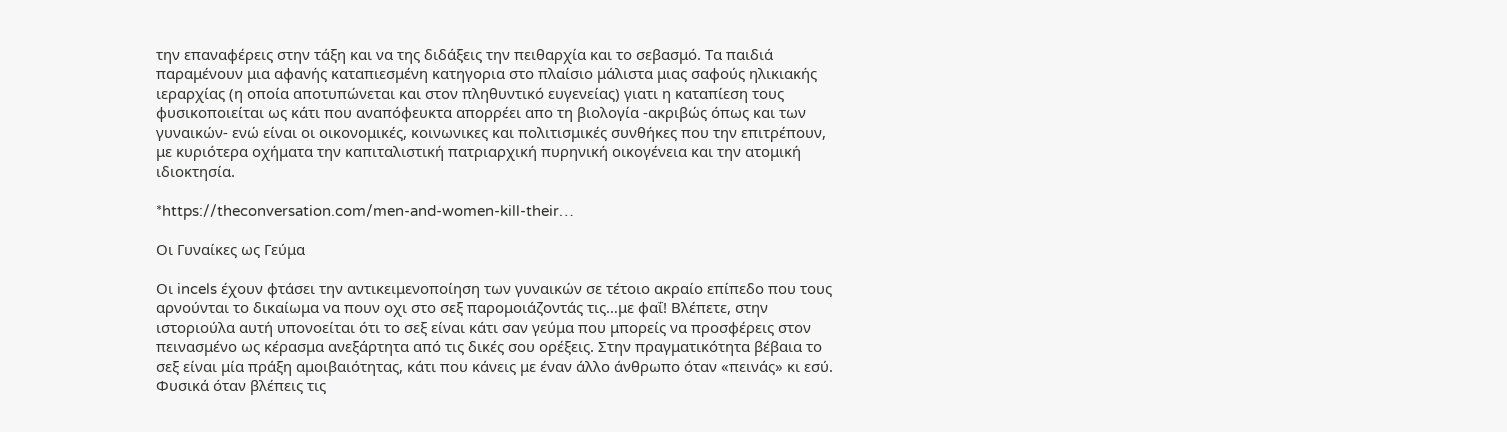την επαναφέρεις στην τάξη και να της διδάξεις την πειθαρχία και το σεβασμό. Τα παιδιά παραμένουν μια αφανής καταπιεσμένη κατηγορια στο πλαίσιο μάλιστα μιας σαφούς ηλικιακής ιεραρχίας (η οποία αποτυπώνεται και στον πληθυντικό ευγενείας) γιατι η καταπίεση τους φυσικοποιείται ως κάτι που αναπόφευκτα απορρέει απο τη βιολογία -ακριβώς όπως και των γυναικών- ενώ είναι οι οικονομικές, κοινωνικες και πολιτισμικές συνθήκες που την επιτρέπουν, με κυριότερα οχήματα την καπιταλιστική πατριαρχική πυρηνική οικογένεια και την ατομική ιδιοκτησία.

*https://theconversation.com/men-and-women-kill-their…

Οι Γυναίκες ως Γεύμα

Οι incels έχουν φτάσει την αντικειμενοποίηση των γυναικών σε τέτοιο ακραίο επίπεδο που τους αρνούνται το δικαίωμα να πουν οχι στο σεξ παρομοιάζοντάς τις…με φαΐ! Βλέπετε, στην ιστοριούλα αυτή υπονοείται ότι το σεξ είναι κάτι σαν γεύμα που μπορείς να προσφέρεις στον πεινασμένο ως κέρασμα ανεξάρτητα από τις δικές σου ορέξεις. Στην πραγματικότητα βέβαια το σεξ είναι μία πράξη αμοιβαιότητας, κάτι που κάνεις με έναν άλλο άνθρωπο όταν «πεινάς» κι εσύ. Φυσικά όταν βλέπεις τις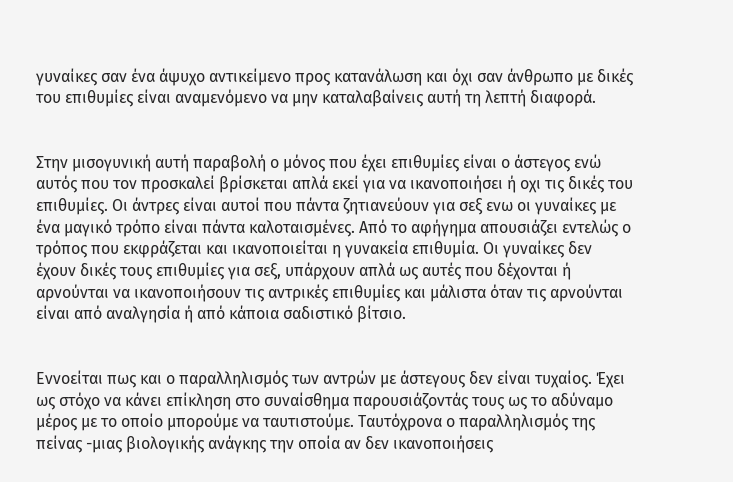γυναίκες σαν ένα άψυχο αντικείμενο προς κατανάλωση και όχι σαν άνθρωπο με δικές του επιθυμίες είναι αναμενόμενο να μην καταλαβαίνεις αυτή τη λεπτή διαφορά.


Στην μισογυνική αυτή παραβολή ο μόνος που έχει επιθυμίες είναι ο άστεγος ενώ αυτός που τον προσκαλεί βρίσκεται απλά εκεί για να ικανοποιήσει ή οχι τις δικές του επιθυμίες. Οι άντρες είναι αυτοί που πάντα ζητιανεύουν για σεξ ενω οι γυναίκες με ένα μαγικό τρόπο είναι πάντα καλοταισμένες. Από το αφήγημα απουσιάζει εντελώς ο τρόπος που εκφράζεται και ικανοποιείται η γυνακεία επιθυμία. Οι γυναίκες δεν έχουν δικές τους επιθυμίες για σεξ, υπάρχουν απλά ως αυτές που δέχονται ή αρνούνται να ικανοποιήσουν τις αντρικές επιθυμίες και μάλιστα όταν τις αρνούνται είναι από αναλγησία ή από κάποια σαδιστικό βίτσιο.


Εννοείται πως και ο παραλληλισμός των αντρών με άστεγους δεν είναι τυχαίος. Έχει ως στόχο να κάνει επίκληση στο συναίσθημα παρουσιάζοντάς τους ως το αδύναμο μέρος με το οποίο μπορούμε να ταυτιστούμε. Ταυτόχρονα ο παραλληλισμός της πείνας -μιας βιολογικής ανάγκης την οποία αν δεν ικανοποιήσεις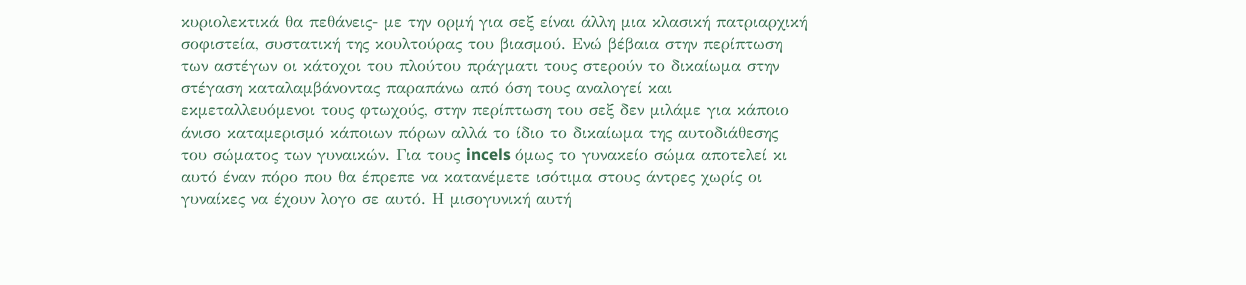κυριολεκτικά θα πεθάνεις- με την ορμή για σεξ είναι άλλη μια κλασική πατριαρχική σοφιστεία, συστατική της κουλτούρας του βιασμού. Ενώ βέβαια στην περίπτωση των αστέγων οι κάτοχοι του πλούτου πράγματι τους στερούν το δικαίωμα στην στέγαση καταλαμβάνοντας παραπάνω από όση τους αναλογεί και εκμεταλλευόμενοι τους φτωχούς, στην περίπτωση του σεξ δεν μιλάμε για κάποιο άνισο καταμερισμό κάποιων πόρων αλλά το ίδιο το δικαίωμα της αυτοδιάθεσης του σώματος των γυναικών. Για τους incels όμως το γυνακείο σώμα αποτελεί κι αυτό έναν πόρο που θα έπρεπε να κατανέμετε ισότιμα στους άντρες χωρίς οι γυναίκες να έχουν λογο σε αυτό. Η μισογυνική αυτή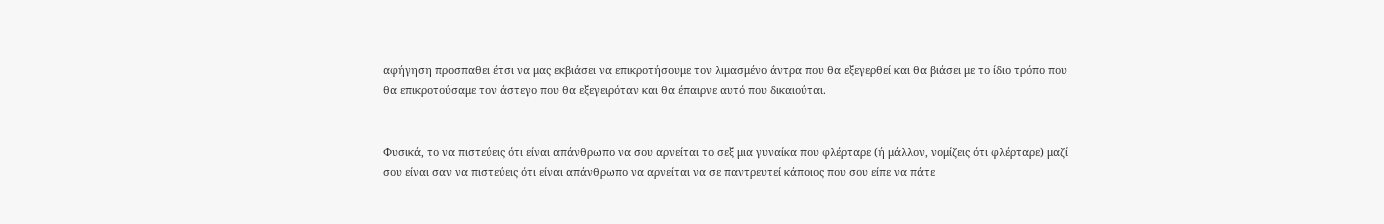αφήγηση προσπαθει έτσι να μας εκβιάσει να επικροτήσουμε τον λιμασμένο άντρα που θα εξεγερθεί και θα βιάσει με το ίδιο τρόπο που θα επικροτούσαμε τον άστεγο που θα εξεγειρόταν και θα έπαιρνε αυτό που δικαιούται.


Φυσικά, το να πιστεύεις ότι είναι απάνθρωπο να σου αρνείται το σεξ μια γυναίκα που φλέρταρε (ή μάλλον, νομίζεις ότι φλέρταρε) μαζί σου είναι σαν να πιστεύεις ότι είναι απάνθρωπο να αρνείται να σε παντρευτεί κάποιος που σου είπε να πάτε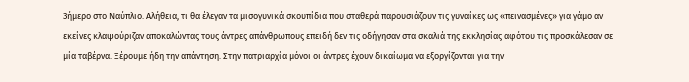3ήμερο στο Ναύπλιο. Αλήθεια, τι θα έλεγαν τα μισογυνικά σκουπίδια που σταθερά παρουσιάζουν τις γυναίκες ως «πεινασμένες» για γάμο αν εκείνες κλαψούριζαν αποκαλώντας τους άντρες απάνθρωπους επειδή δεν τις οδήγησαν στα σκαλιά της εκκλησίας αφότου τις προσκάλεσαν σε μία ταβέρνα. Ξέρουμε ήδη την απάντηση. Στην πατριαρχία μόνοι οι άντρες έχουν δικαίωμα να εξοργίζονται για την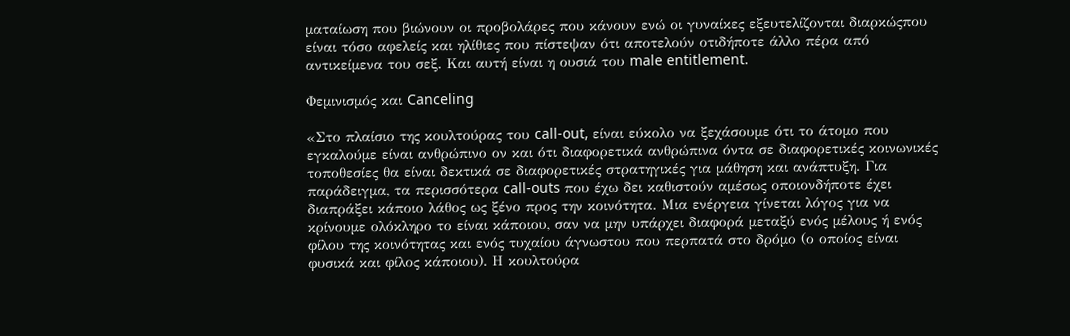ματαίωση που βιώνουν οι προβολάρες που κάνουν ενώ οι γυναίκες εξευτελίζονται διαρκώςπου είναι τόσο αφελείς και ηλίθιες που πίστεψαν ότι αποτελούν οτιδήποτε άλλο πέρα από αντικείμενα του σεξ. Και αυτή είναι η ουσιά του male entitlement.

Φεμινισμός και Canceling

«Στο πλαίσιο της κουλτούρας του call-out, είναι εύκολο να ξεχάσουμε ότι το άτομο που εγκαλούμε είναι ανθρώπινο ον και ότι διαφορετικά ανθρώπινα όντα σε διαφορετικές κοινωνικές τοποθεσίες θα είναι δεκτικά σε διαφορετικές στρατηγικές για μάθηση και ανάπτυξη. Για παράδειγμα, τα περισσότερα call-outs που έχω δει καθιστούν αμέσως οποιονδήποτε έχει διαπράξει κάποιο λάθος ως ξένο προς την κοινότητα. Μια ενέργεια γίνεται λόγος για να κρίνουμε ολόκληρο το είναι κάποιου, σαν να μην υπάρχει διαφορά μεταξύ ενός μέλους ή ενός φίλου της κοινότητας και ενός τυχαίου άγνωστου που περπατά στο δρόμο (ο οποίος είναι φυσικά και φίλος κάποιου). Η κουλτούρα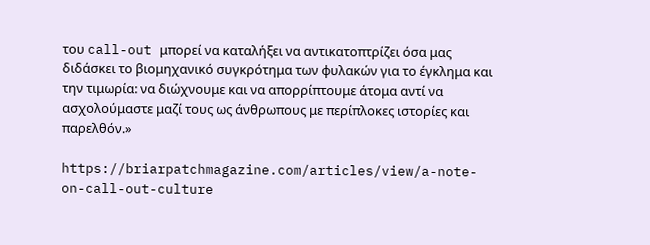του call-out μπορεί να καταλήξει να αντικατοπτρίζει όσα μας διδάσκει το βιομηχανικό συγκρότημα των φυλακών για το έγκλημα και την τιμωρία: να διώχνουμε και να απορρίπτουμε άτομα αντί να ασχολούμαστε μαζί τους ως άνθρωπους με περίπλοκες ιστορίες και παρελθόν.»

https://briarpatchmagazine.com/articles/view/a-note-on-call-out-culture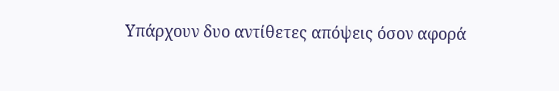Υπάρχουν δυο αντίθετες απόψεις όσον αφορά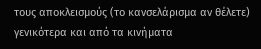τους αποκλεισμούς (το κανσελάρισμα αν θέλετε) γενικότερα και από τα κινήματα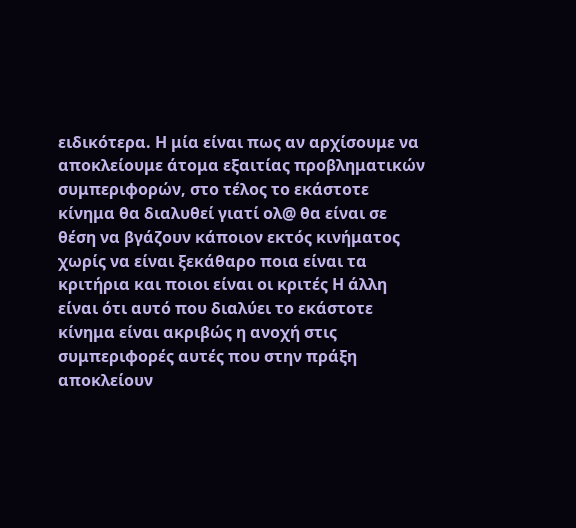ειδικότερα. Η μία είναι πως αν αρχίσουμε να αποκλείουμε άτομα εξαιτίας προβληματικών συμπεριφορών, στο τέλος το εκάστοτε κίνημα θα διαλυθεί γιατί ολ@ θα είναι σε θέση να βγάζουν κάποιον εκτός κινήματος χωρίς να είναι ξεκάθαρο ποια είναι τα κριτήρια και ποιοι είναι οι κριτές Η άλλη είναι ότι αυτό που διαλύει το εκάστοτε κίνημα είναι ακριβώς η ανοχή στις συμπεριφορές αυτές που στην πράξη αποκλείουν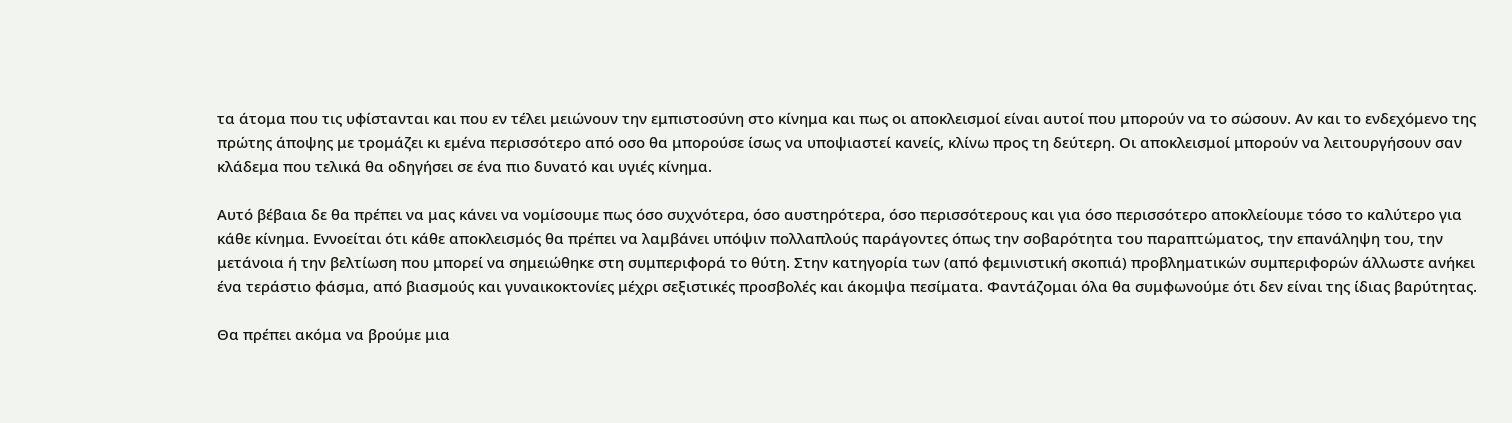τα άτομα που τις υφίστανται και που εν τέλει μειώνουν την εμπιστοσύνη στο κίνημα και πως οι αποκλεισμοί είναι αυτοί που μπορούν να το σώσουν. Αν και το ενδεχόμενο της πρώτης άποψης με τρομάζει κι εμένα περισσότερο από οσο θα μπορούσε ίσως να υποψιαστεί κανείς, κλίνω προς τη δεύτερη. Οι αποκλεισμοί μπορούν να λειτουργήσουν σαν κλάδεμα που τελικά θα οδηγήσει σε ένα πιο δυνατό και υγιές κίνημα.

Αυτό βέβαια δε θα πρέπει να μας κάνει να νομίσουμε πως όσο συχνότερα, όσο αυστηρότερα, όσο περισσότερους και για όσο περισσότερο αποκλείουμε τόσο το καλύτερο για κάθε κίνημα. Εννοείται ότι κάθε αποκλεισμός θα πρέπει να λαμβάνει υπόψιν πολλαπλούς παράγοντες όπως την σοβαρότητα του παραπτώματος, την επανάληψη του, την μετάνοια ή την βελτίωση που μπορεί να σημειώθηκε στη συμπεριφορά το θύτη. Στην κατηγορία των (από φεμινιστική σκοπιά) προβληματικών συμπεριφορών άλλωστε ανήκει ένα τεράστιο φάσμα, από βιασμούς και γυναικοκτονίες μέχρι σεξιστικές προσβολές και άκομψα πεσίματα. Φαντάζομαι όλα θα συμφωνούμε ότι δεν είναι της ίδιας βαρύτητας.

Θα πρέπει ακόμα να βρούμε μια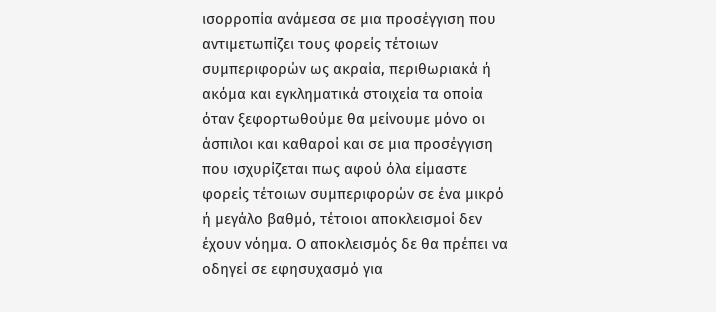ισορροπία ανάμεσα σε μια προσέγγιση που αντιμετωπίζει τους φορείς τέτοιων συμπεριφορών ως ακραία, περιθωριακά ή ακόμα και εγκληματικά στοιχεία τα οποία όταν ξεφορτωθούμε θα μείνουμε μόνο οι άσπιλοι και καθαροί και σε μια προσέγγιση που ισχυρίζεται πως αφού όλα είμαστε φορείς τέτοιων συμπεριφορών σε ένα μικρό ή μεγάλο βαθμό, τέτοιοι αποκλεισμοί δεν έχουν νόημα. Ο αποκλεισμός δε θα πρέπει να οδηγεί σε εφησυχασμό για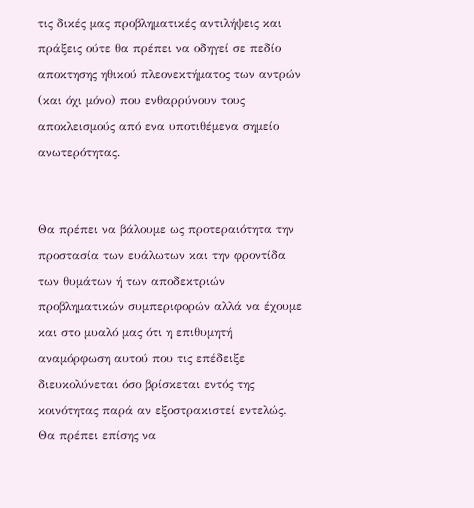τις δικές μας προβληματικές αντιλήψεις και πράξεις ούτε θα πρέπει να οδηγεί σε πεδίο αποκτησης ηθικού πλεονεκτήματος των αντρών (και όχι μόνο) που ενθαρρύνουν τους αποκλεισμούς από ενα υποτιθέμενα σημείο ανωτερότητας.


Θα πρέπει να βάλουμε ως προτεραιότητα την προστασία των ευάλωτων και την φροντίδα των θυμάτων ή των αποδεκτριών προβληματικών συμπεριφορών αλλά να έχουμε και στο μυαλό μας ότι η επιθυμητή αναμόρφωση αυτού που τις επέδειξε διευκολύνεται όσο βρίσκεται εντός της κοινότητας παρά αν εξοστρακιστεί εντελώς. Θα πρέπει επίσης να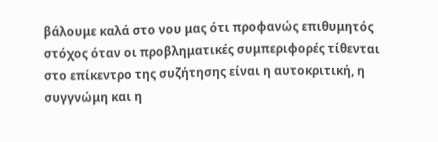βάλουμε καλά στο νου μας ότι προφανώς επιθυμητός στόχος όταν οι προβληματικές συμπεριφορές τίθενται στο επίκεντρο της συζήτησης είναι η αυτοκριτική, η συγγνώμη και η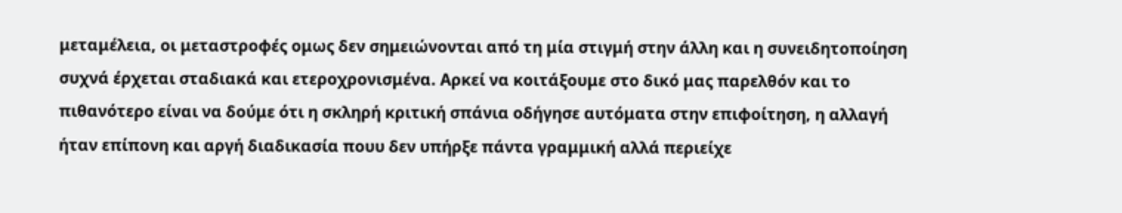μεταμέλεια, οι μεταστροφές ομως δεν σημειώνονται από τη μία στιγμή στην άλλη και η συνειδητοποίηση συχνά έρχεται σταδιακά και ετεροχρονισμένα. Αρκεί να κοιτάξουμε στο δικό μας παρελθόν και το πιθανότερο είναι να δούμε ότι η σκληρή κριτική σπάνια οδήγησε αυτόματα στην επιφοίτηση, η αλλαγή ήταν επίπονη και αργή διαδικασία πουυ δεν υπήρξε πάντα γραμμική αλλά περιείχε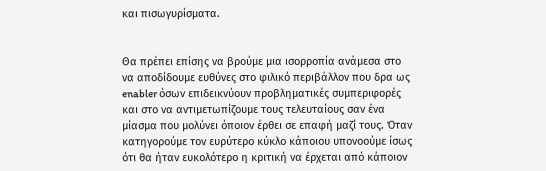και πισωγυρίσματα.


Θα πρέπει επίσης να βρούμε μια ισορροπία ανάμεσα στο να αποδίδουμε ευθύνες στο φιλικό περιβάλλον που δρα ως enabler όσων επιδεικνύουν προβληματικές συμπεριφορές και στο να αντιμετωπίζουμε τους τελευταίους σαν ένα μίασμα που μολύνει όποιον έρθει σε επαφή μαζί τους. Όταν κατηγορούμε τον ευρύτερο κύκλο κάποιου υπονοούμε ίσως ότι θα ήταν ευκολότερο η κριτική να έρχεται από κάποιον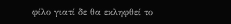φίλο γιατί δε θα εκληφθεί το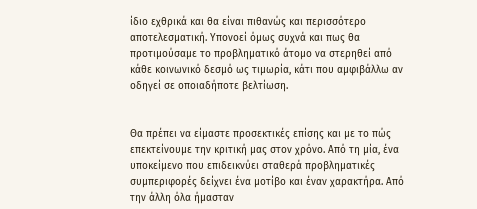ίδιο εχθρικά και θα είναι πιθανώς και περισσότερο αποτελεσματική. Υπονοεί όμως συχνά και πως θα προτιμούσαμε το προβληματικό άτομο να στερηθεί από κάθε κοινωνικό δεσμό ως τιμωρία, κάτι που αμφιβάλλω αν οδηγεί σε οποιαδήποτε βελτίωση.


Θα πρέπει να είμαστε προσεκτικές επίσης και με το πώς επεκτείνουμε την κριτική μας στον χρόνο. Από τη μία, ένα υποκείμενο που επιδεικνύει σταθερά προβληματικές συμπεριφορές δείχνει ένα μοτίβο και έναν χαρακτήρα. Από την άλλη όλα ήμασταν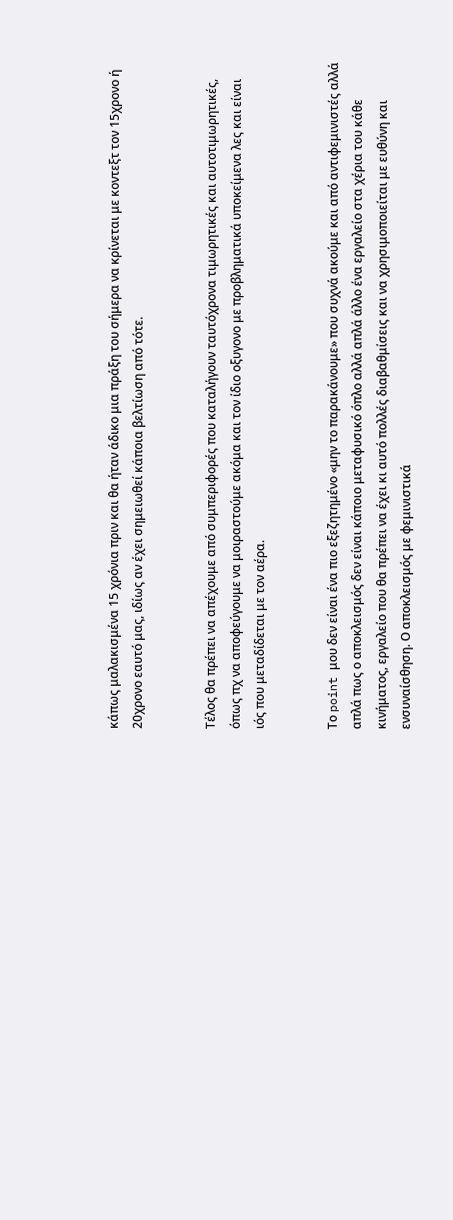κάπως μαλακισμένα 15 χρόνια πριν και θα ήταν άδικο μια πράξη του σήμερα να κρίνεται με κοντεξτ τον 15χρονο ή 20χρονο εαυτό μας, ιδίως αν έχει σημειωθεί κάποια βελτίωση από τότε.


Τέλος θα πρέπει να απέχουμε από συμπεριφορές που καταλήγουν ταυτόχρονα τιμωρητικές και αυτοτιμωρητικές, όπως πχ να αποφεύγουμε να μοιραστούμε ακόμα και τον ίδιο οξυγονο με προβληματικά υποκείμενα λες και είναι ιός που μεταδίδεται με τον αέρα.


Το point μου δεν είναι ένα πιο εξεζητημένο «μην το παρακάνουμε» που συχνά ακούμε και από αντιφεμινιστές αλλά απλά πως ο αποκλεισμός δεν είναι κάποιο μεταφυσικό όπλο αλλά απλά άλλο ένα εργαλείο στα χέρια του κάθε κινήματος, εργαλείο που θα πρέπει να έχει κι αυτό πολλές διαβαθμίσεις και να χρησιμοποιείται με ευθύνη και ενσυναίσθηση. Ο αποκλεισμός με φεμινιστικά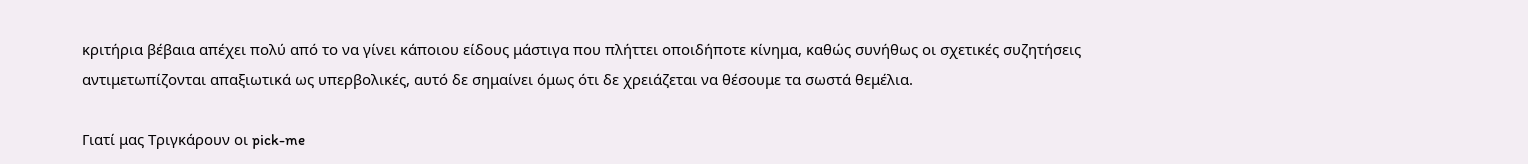κριτήρια βέβαια απέχει πολύ από το να γίνει κάποιου είδους μάστιγα που πλήττει οποιδήποτε κίνημα, καθώς συνήθως οι σχετικές συζητήσεις αντιμετωπίζονται απαξιωτικά ως υπερβολικές, αυτό δε σημαίνει όμως ότι δε χρειάζεται να θέσουμε τα σωστά θεμέλια.

Γιατί μας Τριγκάρουν οι pick-me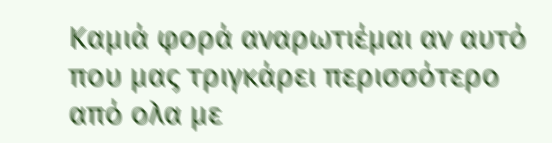Καμιά φορά αναρωτιέμαι αν αυτό που μας τριγκάρει περισσότερο από ολα με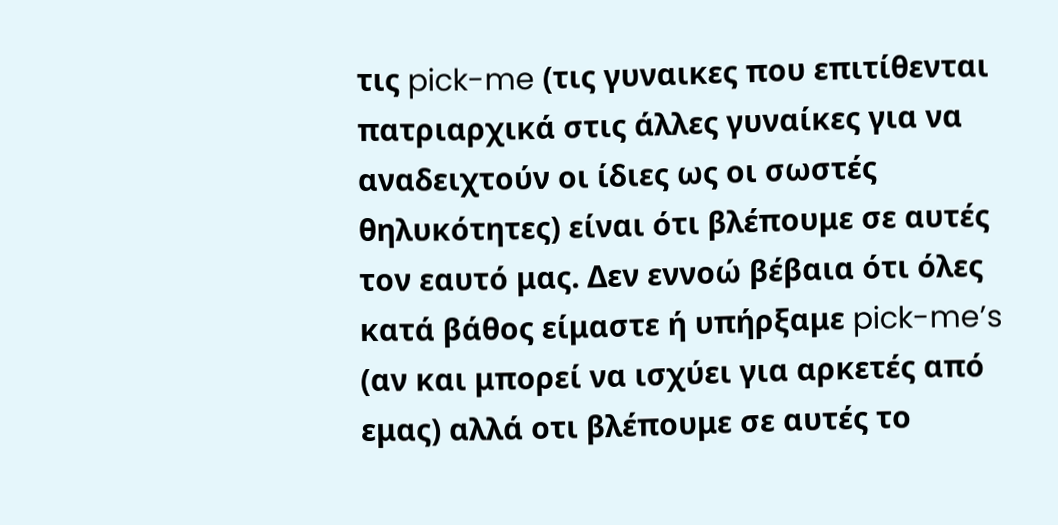τις pick-me (τις γυναικες που επιτίθενται πατριαρχικά στις άλλες γυναίκες για να αναδειχτούν οι ίδιες ως οι σωστές θηλυκότητες) είναι ότι βλέπουμε σε αυτές τον εαυτό μας. Δεν εννοώ βέβαια ότι όλες κατά βάθος είμαστε ή υπήρξαμε pick-me’s (αν και μπορεί να ισχύει για αρκετές από εμας) αλλά οτι βλέπουμε σε αυτές το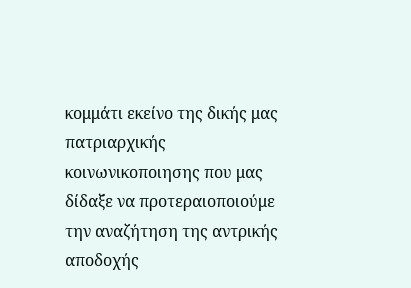κομμάτι εκείνο της δικής μας πατριαρχικής κοινωνικοποιησης που μας δίδαξε να προτεραιοποιούμε την αναζήτηση της αντρικής αποδοχής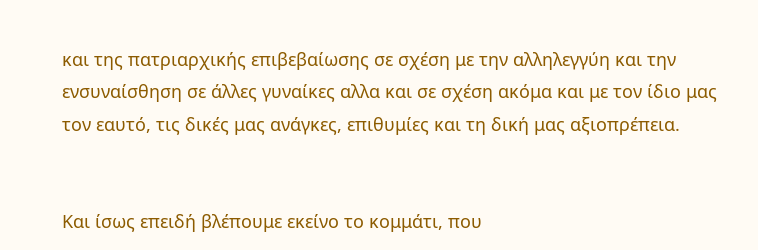και της πατριαρχικής επιβεβαίωσης σε σχέση με την αλληλεγγύη και την ενσυναίσθηση σε άλλες γυναίκες αλλα και σε σχέση ακόμα και με τον ίδιο μας τον εαυτό, τις δικές μας ανάγκες, επιθυμίες και τη δική μας αξιοπρέπεια.


Και ίσως επειδή βλέπουμε εκείνο το κομμάτι, που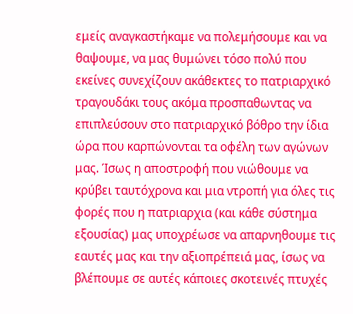εμείς αναγκαστήκαμε να πολεμήσουμε και να θαψουμε, να μας θυμώνει τόσο πολύ που εκείνες συνεχίζουν ακάθεκτες το πατριαρχικό τραγουδάκι τους ακόμα προσπαθωντας να επιπλεύσουν στο πατριαρχικό βόθρο την ίδια ώρα που καρπώνονται τα οφέλη των αγώνων μας. Ίσως η αποστροφή που νιώθουμε να κρύβει ταυτόχρονα και μια ντροπή για όλες τις φορές που η πατριαρχια (και κάθε σύστημα εξουσίας) μας υποχρέωσε να απαρνηθουμε τις εαυτές μας και την αξιοπρέπειά μας, ίσως να βλέπουμε σε αυτές κάποιες σκοτεινές πτυχές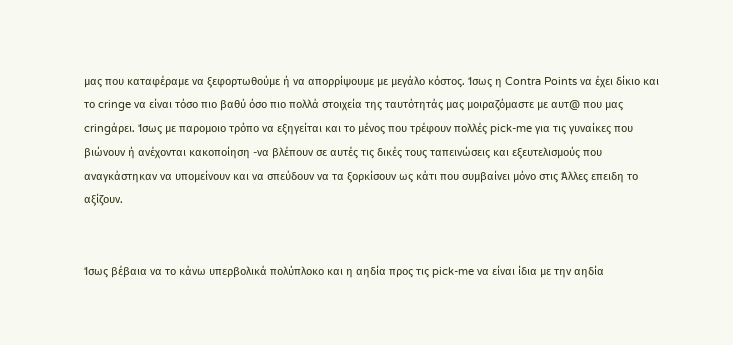μας που καταφέραμε να ξεφορτωθούμε ή να απορρίψουμε με μεγάλο κόστος. Ίσως η Contra Points να έχει δίκιο και το cringe να είναι τόσο πιο βαθύ όσο πιο πολλά στοιχεία της ταυτότητάς μας μοιραζόμαστε με αυτ@ που μας cringάρει. Ίσως με παρομοιο τρόπο να εξηγείται και το μένος που τρέφουν πολλές pick-me για τις γυναίκες που βιώνουν ή ανέχονται κακοποίηση -να βλέπουν σε αυτές τις δικές τους ταπεινώσεις και εξευτελισμούς που αναγκάστηκαν να υπομείνουν και να σπεύδουν να τα ξορκίσουν ως κάτι που συμβαίνει μόνο στις Άλλες επειδη το αξίζουν.


Ίσως βέβαια να το κάνω υπερβολικά πολύπλοκο και η αηδία προς τις pick-me να είναι ίδια με την αηδία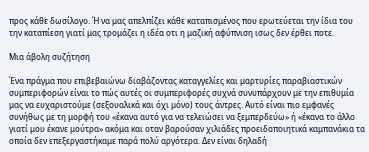προς κάθε δωσίλογο. Ή να μας απελπίζει κάθε καταπισμένος που ερωτεύεται την ίδια του την καταπίεση γιατί μας τρομάζει η ιδέα οτι η μαζική αφύπνιση ισως δεν έρθει ποτε.

Μια άβολη συζήτηση

Ένα πράγμα που επιβεβαιώνω διαβάζοντας καταγγελίες και μαρτυρίες παραβιαστικών συμπεριφορών είναι το πώς αυτές οι συμπεριφορές συχνά συνυπάρχουν με την επιθυμία μας να ευχαριστούμε (σεξουαλικά και όχι μόνο) τους άντρες. Αυτό είναι πιο εμφανές συνήθως με τη μορφή του «έκανα αυτό για να τελειώσει να ξεμπερδεύω» ή «έκανα το άλλο γιατί μου έκανε μούτρα» ακόμα και οταν βαρούσαν χιλιάδες προειδοποιητικά καμπανάκια τα οποία δεν επεξεργαστήκαμε παρά πολύ αργότερα. Δεν είναι δηλαδή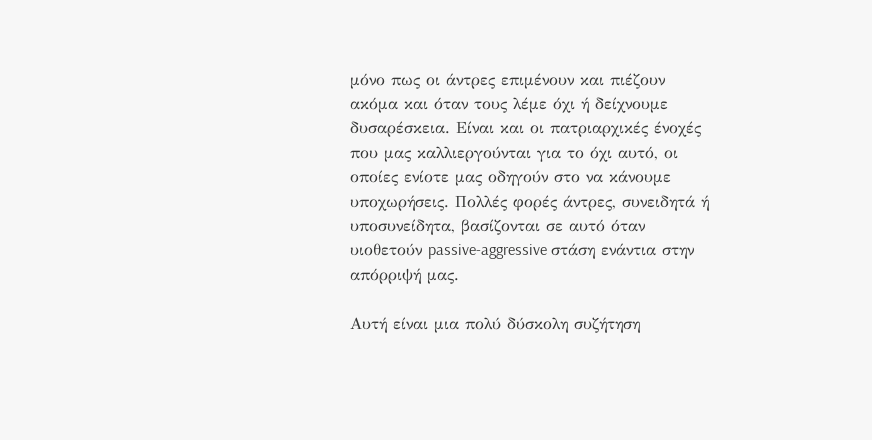μόνο πως οι άντρες επιμένουν και πιέζουν ακόμα και όταν τους λέμε όχι ή δείχνουμε δυσαρέσκεια. Είναι και οι πατριαρχικές ένοχές που μας καλλιεργούνται για το όχι αυτό, οι οποίες ενίοτε μας οδηγούν στο να κάνουμε υποχωρήσεις. Πολλές φορές άντρες, συνειδητά ή υποσυνείδητα, βασίζονται σε αυτό όταν υιοθετούν passive-aggressive στάση ενάντια στην απόρριψή μας.

Αυτή είναι μια πολύ δύσκολη συζήτηση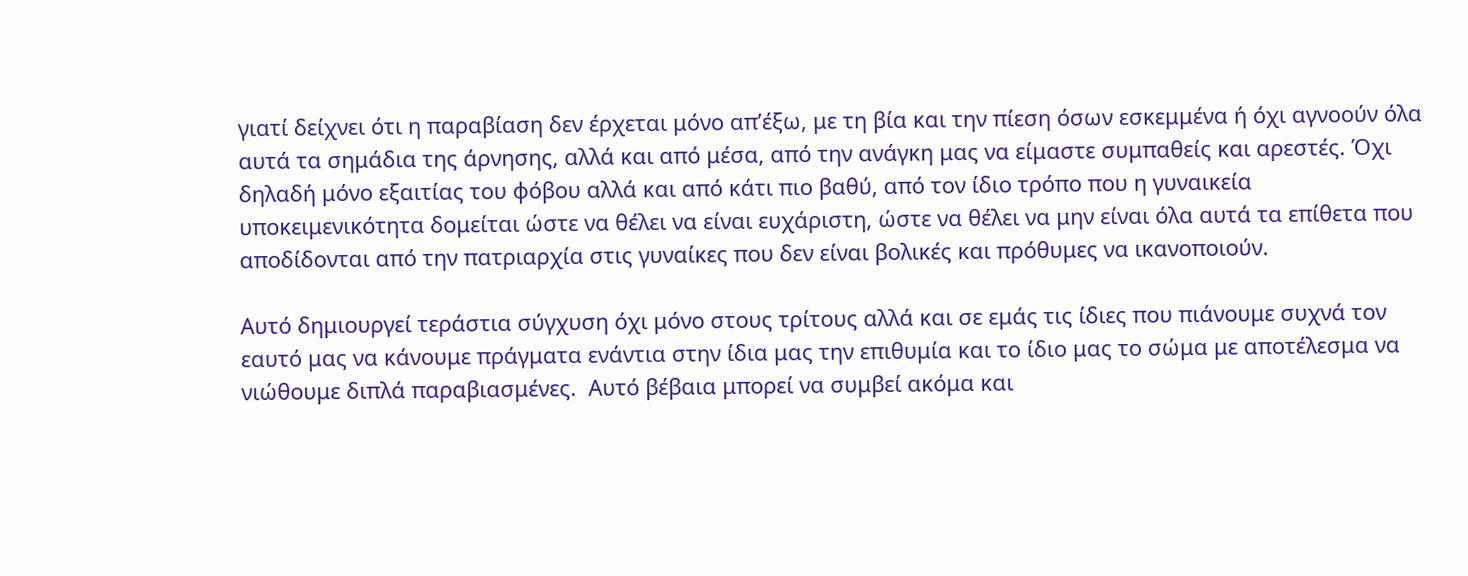γιατί δείχνει ότι η παραβίαση δεν έρχεται μόνο απ’έξω, με τη βία και την πίεση όσων εσκεμμένα ή όχι αγνοούν όλα αυτά τα σημάδια της άρνησης, αλλά και από μέσα, από την ανάγκη μας να είμαστε συμπαθείς και αρεστές. Όχι δηλαδή μόνο εξαιτίας του φόβου αλλά και από κάτι πιο βαθύ, από τον ίδιο τρόπο που η γυναικεία υποκειμενικότητα δομείται ώστε να θέλει να είναι ευχάριστη, ώστε να θέλει να μην είναι όλα αυτά τα επίθετα που αποδίδονται από την πατριαρχία στις γυναίκες που δεν είναι βολικές και πρόθυμες να ικανοποιούν.

Αυτό δημιουργεί τεράστια σύγχυση όχι μόνο στους τρίτους αλλά και σε εμάς τις ίδιες που πιάνουμε συχνά τον εαυτό μας να κάνουμε πράγματα ενάντια στην ίδια μας την επιθυμία και το ίδιο μας το σώμα με αποτέλεσμα να νιώθουμε διπλά παραβιασμένες.  Αυτό βέβαια μπορεί να συμβεί ακόμα και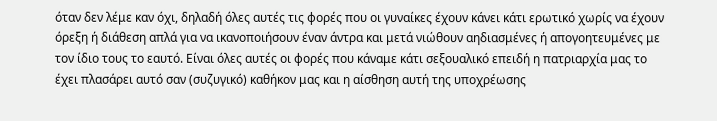όταν δεν λέμε καν όχι, δηλαδή όλες αυτές τις φορές που οι γυναίκες έχουν κάνει κάτι ερωτικό χωρίς να έχουν όρεξη ή διάθεση απλά για να ικανοποιήσουν έναν άντρα και μετά νιώθουν αηδιασμένες ή απογοητευμένες με τον ίδιο τους το εαυτό. Είναι όλες αυτές οι φορές που κάναμε κάτι σεξουαλικό επειδή η πατριαρχία μας το έχει πλασάρει αυτό σαν (συζυγικό) καθήκον μας και η αίσθηση αυτή της υποχρέωσης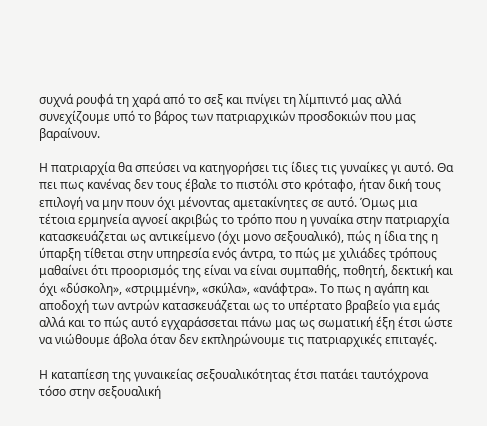συχνά ρουφά τη χαρά από το σεξ και πνίγει τη λίμπιντό μας αλλά συνεχίζουμε υπό το βάρος των πατριαρχικών προσδοκιών που μας βαραίνουν.

Η πατριαρχία θα σπεύσει να κατηγορήσει τις ίδιες τις γυναίκες γι αυτό. Θα πει πως κανένας δεν τους έβαλε το πιστόλι στο κρόταφο, ήταν δική τους επιλογή να μην πουν όχι μένοντας αμετακίνητες σε αυτό. Όμως μια τέτοια ερμηνεία αγνοεί ακριβώς το τρόπο που η γυναίκα στην πατριαρχία κατασκευάζεται ως αντικείμενο (όχι μονο σεξουαλικό), πώς η ίδια της η ύπαρξη τίθεται στην υπηρεσία ενός άντρα, το πώς με χιλιάδες τρόπους μαθαίνει ότι προορισμός της είναι να είναι συμπαθής, ποθητή, δεκτική και όχι «δύσκολη», «στριμμένη», «σκύλα», «ανάφτρα». Το πως η αγάπη και αποδοχή των αντρών κατασκευάζεται ως το υπέρτατο βραβείο για εμάς αλλά και το πώς αυτό εγχαράσσεται πάνω μας ως σωματική έξη έτσι ώστε να νιώθουμε άβολα όταν δεν εκπληρώνουμε τις πατριαρχικές επιταγές.

Η καταπίεση της γυναικείας σεξουαλικότητας έτσι πατάει ταυτόχρονα τόσο στην σεξουαλική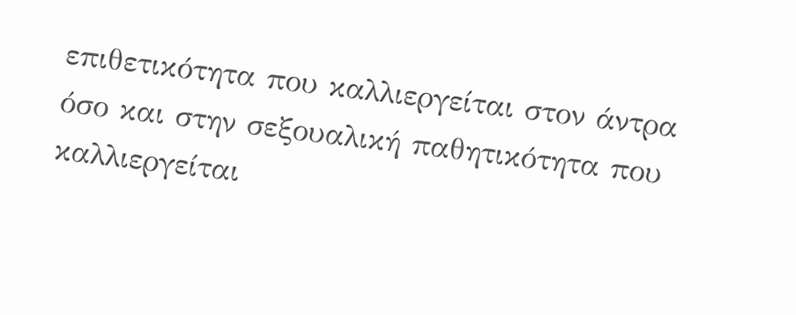επιθετικότητα που καλλιεργείται στον άντρα όσο και στην σεξουαλική παθητικότητα που καλλιεργείται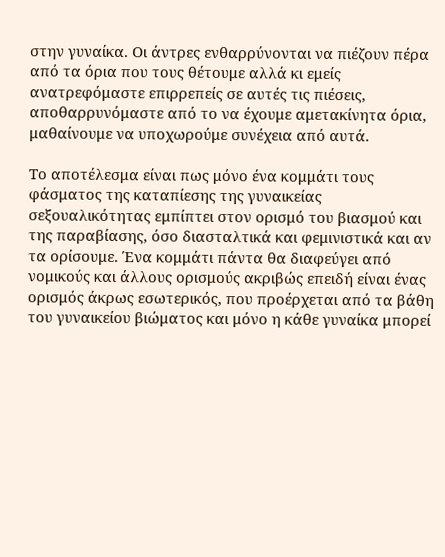στην γυναίκα. Οι άντρες ενθαρρύνονται να πιέζουν πέρα από τα όρια που τους θέτουμε αλλά κι εμείς ανατρεφόμαστε επιρρεπείς σε αυτές τις πιέσεις, αποθαρρυνόμαστε από το να έχουμε αμετακίνητα όρια, μαθαίνουμε να υποχωρούμε συνέχεια από αυτά.

Το αποτέλεσμα είναι πως μόνο ένα κομμάτι τους φάσματος της καταπίεσης της γυναικείας σεξουαλικότητας εμπίπτει στον ορισμό του βιασμού και της παραβίασης, όσο διασταλτικά και φεμινιστικά και αν τα ορίσουμε. Ένα κομμάτι πάντα θα διαφεύγει από νομικούς και άλλους ορισμούς ακριβώς επειδή είναι ένας ορισμός άκρως εσωτερικός, που προέρχεται από τα βάθη του γυναικείου βιώματος και μόνο η κάθε γυναίκα μπορεί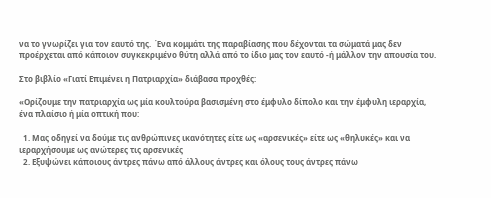να το γνωρίζει για τον εαυτό της.  Ένα κομμάτι της παραβίασης που δέχονται τα σώματά μας δεν προέρχεται από κάποιον συγκεκριμένο θύτη αλλά από το ίδιο μας τον εαυτό -ή μάλλον την απουσία του.

Στο βιβλίο «Γιατί Επιμένει η Πατριαρχία» διάβασα προχθές:

«Ορίζουμε την πατριαρχία ως μία κουλτούρα βασισμένη στο έμφυλο δίπολο και την έμφυλη ιεραρχία, ένα πλαίσιο ή μία οπτική που:

  1. Μας οδηγεί να δούμε τις ανθρώπινες ικανότητες είτε ως «αρσενικές» είτε ως «θηλυκές» και να ιεραρχήσουμε ως ανώτερες τις αρσενικές
  2. Εξυψώνει κάποιους άντρες πάνω από άλλους άντρες και όλους τους άντρες πάνω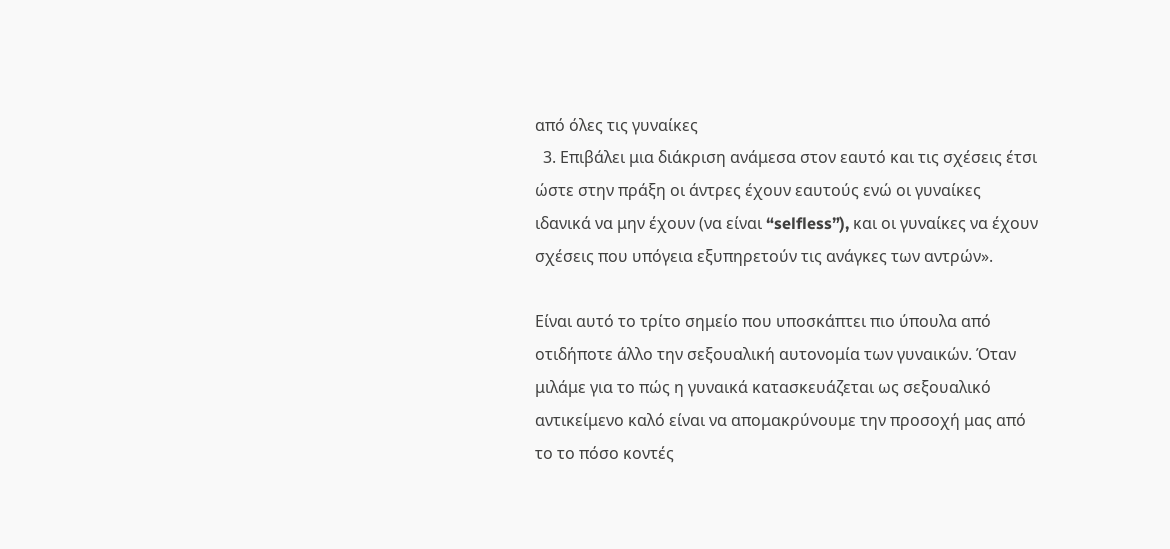από όλες τις γυναίκες
  3. Επιβάλει μια διάκριση ανάμεσα στον εαυτό και τις σχέσεις έτσι ώστε στην πράξη οι άντρες έχουν εαυτούς ενώ οι γυναίκες ιδανικά να μην έχουν (να είναι “selfless”), και οι γυναίκες να έχουν σχέσεις που υπόγεια εξυπηρετούν τις ανάγκες των αντρών».

Είναι αυτό το τρίτο σημείο που υποσκάπτει πιο ύπουλα από οτιδήποτε άλλο την σεξουαλική αυτονομία των γυναικών. Όταν μιλάμε για το πώς η γυναικά κατασκευάζεται ως σεξουαλικό αντικείμενο καλό είναι να απομακρύνουμε την προσοχή μας από το το πόσο κοντές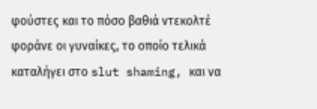φούστες και το πόσο βαθιά ντεκολτέ φοράνε οι γυναίκες, το οποίο τελικά καταλήγει στο slut shaming, και να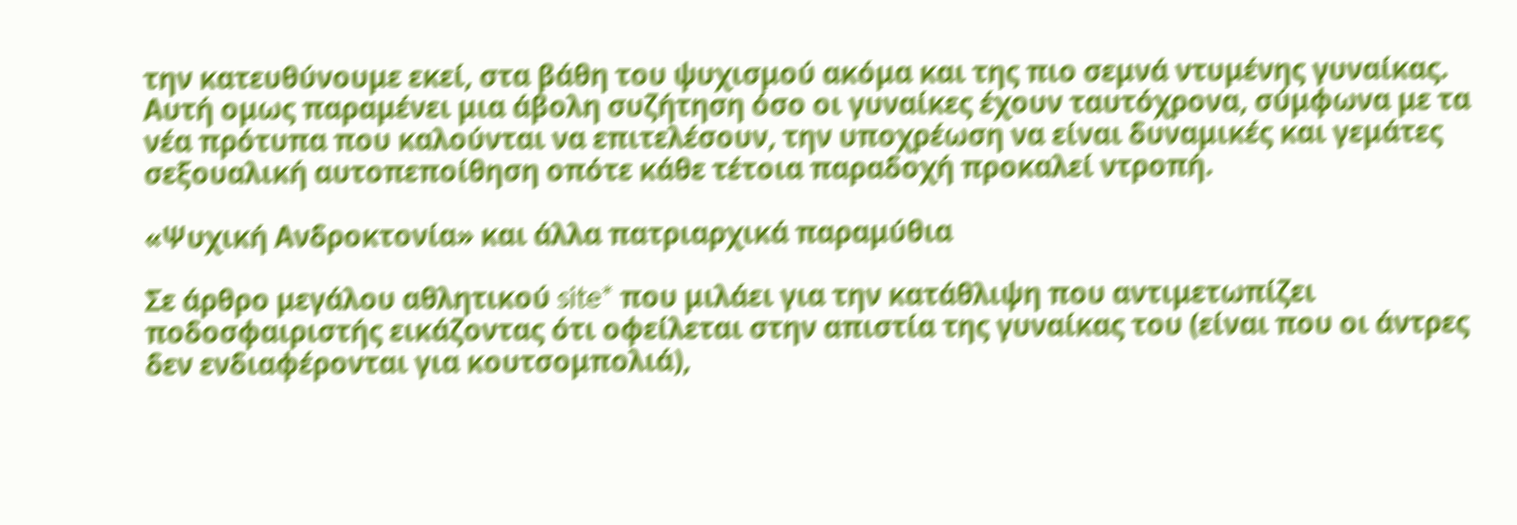την κατευθύνουμε εκεί, στα βάθη του ψυχισμού ακόμα και της πιο σεμνά ντυμένης γυναίκας. Αυτή ομως παραμένει μια άβολη συζήτηση όσο οι γυναίκες έχουν ταυτόχρονα, σύμφωνα με τα νέα πρότυπα που καλούνται να επιτελέσουν, την υποχρέωση να είναι δυναμικές και γεμάτες σεξουαλική αυτοπεποίθηση οπότε κάθε τέτοια παραδοχή προκαλεί ντροπή.

«Ψυχική Ανδροκτονία» και άλλα πατριαρχικά παραμύθια

Σε άρθρο μεγάλου αθλητικού site* που μιλάει για την κατάθλιψη που αντιμετωπίζει ποδοσφαιριστής εικάζοντας ότι οφείλεται στην απιστία της γυναίκας του (είναι που οι άντρες δεν ενδιαφέρονται για κουτσομπολιά),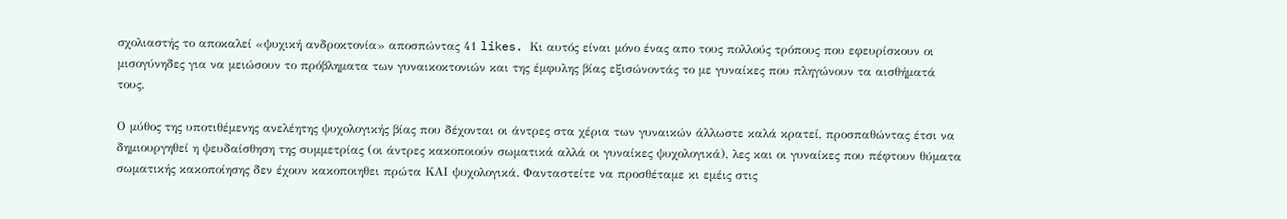σχολιαστής το αποκαλεί «ψυχική ανδροκτονία» αποσπώντας 41 likes. Κι αυτός είναι μόνο ένας απο τους πολλούς τρόπους που εφευρίσκουν οι μισογύνηδες για να μειώσουν το πρόβληματα των γυναικοκτονιών και της έμφυλης βίας εξισώνοντάς το με γυναίκες που πληγώνουν τα αισθήματά τους.

Ο μύθος της υποτιθέμενης ανελέητης ψυχολογικής βίας που δέχονται οι άντρες στα χέρια των γυναικών άλλωστε καλά κρατεί, προσπαθώντας έτσι να δημιουργηθεί η ψευδαίσθηση της συμμετρίας (οι άντρες κακοποιούν σωματικά αλλά οι γυναίκες ψυχολογικά), λες και οι γυναίκες που πέφτουν θύματα σωματικής κακοποίησης δεν έχουν κακοποιηθει πρώτα ΚΑΙ ψυχολογικά. Φανταστείτε να προσθέταμε κι εμέις στις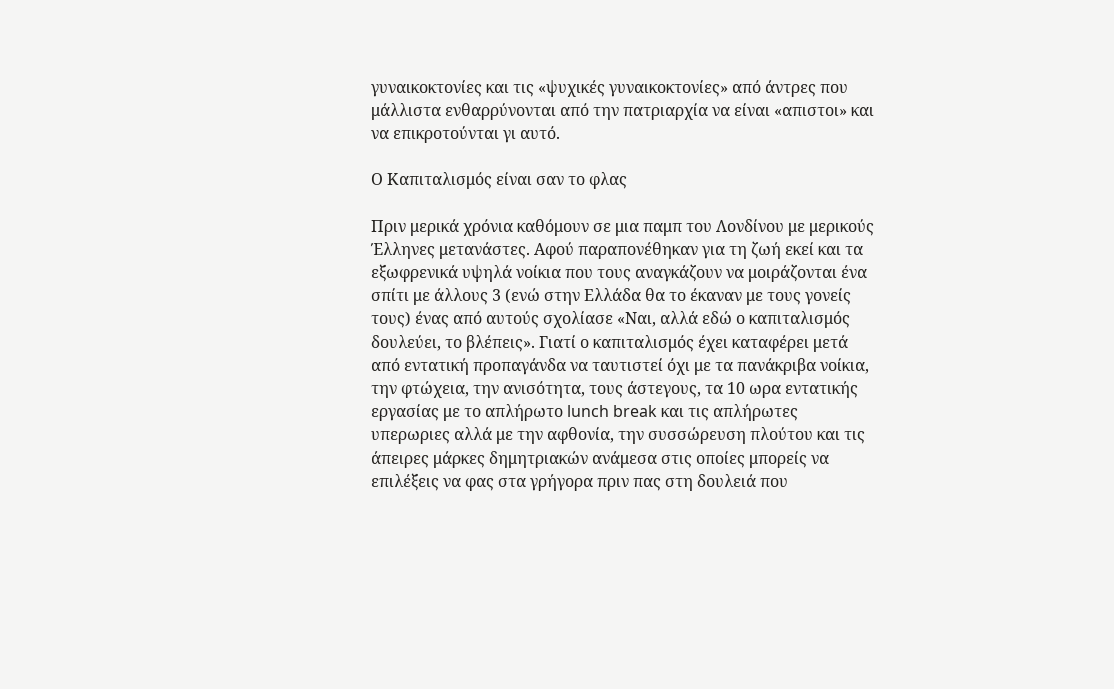γυναικοκτονίες και τις «ψυχικές γυναικοκτονίες» από άντρες που μάλλιστα ενθαρρύνονται από την πατριαρχία να είναι «απιστοι» και να επικροτούνται γι αυτό.

Ο Καπιταλισμός είναι σαν το φλας

Πριν μερικά χρόνια καθόμουν σε μια παμπ του Λονδίνου με μερικούς Έλληνες μετανάστες. Αφού παραπονέθηκαν για τη ζωή εκεί και τα εξωφρενικά υψηλά νοίκια που τους αναγκάζουν να μοιράζονται ένα σπίτι με άλλους 3 (ενώ στην Ελλάδα θα το έκαναν με τους γονείς τους) ένας από αυτούς σχολίασε «Ναι, αλλά εδώ ο καπιταλισμός δουλεύει, το βλέπεις». Γιατί ο καπιταλισμός έχει καταφέρει μετά από εντατική προπαγάνδα να ταυτιστεί όχι με τα πανάκριβα νοίκια, την φτώχεια, την ανισότητα, τους άστεγους, τα 10 ωρα εντατικής εργασίας με το απλήρωτο lunch break και τις απλήρωτες υπερωριες αλλά με την αφθονία, την συσσώρευση πλούτου και τις άπειρες μάρκες δημητριακών ανάμεσα στις οποίες μπορείς να επιλέξεις να φας στα γρήγορα πριν πας στη δουλειά που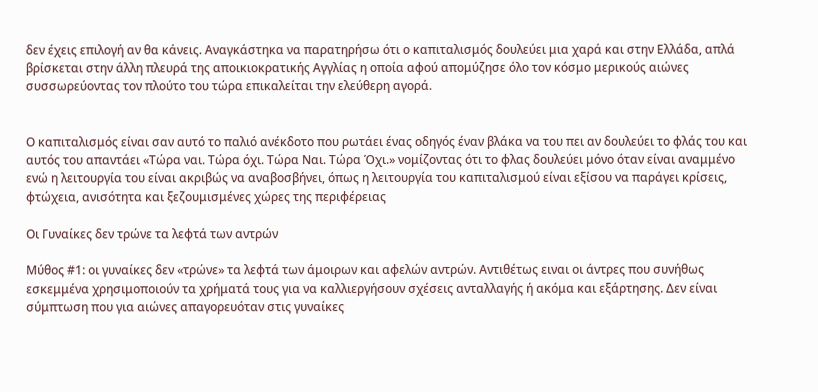δεν έχεις επιλογή αν θα κάνεις. Αναγκάστηκα να παρατηρήσω ότι ο καπιταλισμός δουλεύει μια χαρά και στην Ελλάδα, απλά βρίσκεται στην άλλη πλευρά της αποικιοκρατικής Αγγλίας η οποία αφού απομύζησε όλο τον κόσμο μερικούς αιώνες συσσωρεύοντας τον πλούτο του τώρα επικαλείται την ελεύθερη αγορά.


Ο καπιταλισμός είναι σαν αυτό το παλιό ανέκδοτο που ρωτάει ένας οδηγός έναν βλάκα να του πει αν δουλεύει το φλάς του και αυτός του απαντάει «Τώρα ναι. Τώρα όχι. Τώρα Ναι. Τώρα Όχι.» νομίζοντας ότι το φλας δουλεύει μόνο όταν είναι αναμμένο ενώ η λειτουργία του είναι ακριβώς να αναβοσβήνει, όπως η λειτουργία του καπιταλισμού είναι εξίσου να παράγει κρίσεις, φτώχεια, ανισότητα και ξεζουμισμένες χώρες της περιφέρειας

Οι Γυναίκες δεν τρώνε τα λεφτά των αντρών

Μύθος #1: οι γυναίκες δεν «τρώνε» τα λεφτά των άμοιρων και αφελών αντρών. Αντιθέτως ειναι οι άντρες που συνήθως εσκεμμένα χρησιμοποιούν τα χρήματά τους για να καλλιεργήσουν σχέσεις ανταλλαγής ή ακόμα και εξάρτησης. Δεν είναι σύμπτωση που για αιώνες απαγορευόταν στις γυναίκες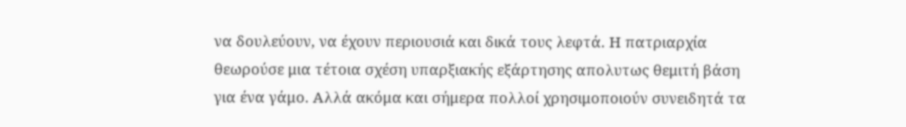να δουλεύουν, να έχουν περιουσιά και δικά τους λεφτά. Η πατριαρχία θεωρούσε μια τέτοια σχέση υπαρξιακής εξάρτησης απολυτως θεμιτή βάση για ένα γάμο. Αλλά ακόμα και σήμερα πολλοί χρησιμοποιούν συνειδητά τα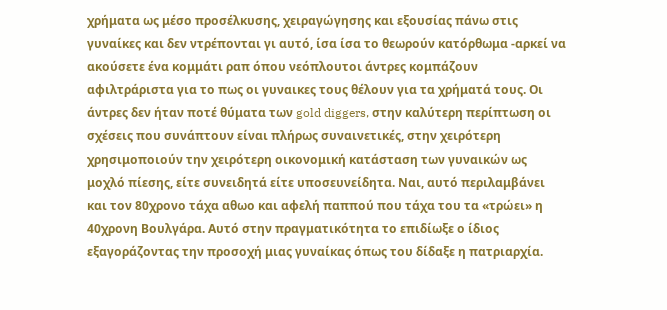χρήματα ως μέσο προσέλκυσης, χειραγώγησης και εξουσίας πάνω στις γυναίκες και δεν ντρέπονται γι αυτό, ίσα ίσα το θεωρούν κατόρθωμα -αρκεί να ακούσετε ένα κομμάτι ραπ όπου νεόπλουτοι άντρες κομπάζουν αφιλτράριστα για το πως οι γυναικες τους θέλουν για τα χρήματά τους. Οι άντρες δεν ήταν ποτέ θύματα των gold diggers, στην καλύτερη περίπτωση οι σχέσεις που συνάπτουν είναι πλήρως συναινετικές, στην χειρότερη χρησιμοποιούν την χειρότερη οικονομική κατάσταση των γυναικών ως μοχλό πίεσης, είτε συνειδητά είτε υποσευνείδητα. Ναι, αυτό περιλαμβάνει και τον 80χρονο τάχα αθωο και αφελή παππού που τάχα του τα «τρώει» η 40χρονη Βουλγάρα. Αυτό στην πραγματικότητα το επιδίωξε ο ίδιος εξαγοράζοντας την προσοχή μιας γυναίκας όπως του δίδαξε η πατριαρχία.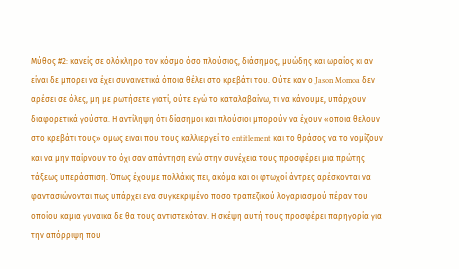Μύθος #2: κανείς σε ολόκληρο τον κόσμο όσο πλούσιος, διάσημος, μυώδης και ωραίος κι αν είναι δε μπορει να έχει συναινετικά όποια θέλει στο κρεβάτι του. Ούτε καν ο Jason Momoa δεν αρέσει σε όλες, μη με ρωτήσετε γιατί, ούτε εγώ το καταλαβαίνω, τι να κάνουμε, υπάρχουν διαφορετικά γούστα. Η αντίληψη ότι δίασημοι και πλούσιοι μπορούν να έχουν «οποια θελουν στο κρεβάτι τους» ομως ειναι που τους καλλιεργεί το entitlement και το θράσος να το νομίζουν και να μην παίρνουν το όχι σαν απάντηση ενώ στην συνέχεια τους προσφέρει μια πρώτης τάξεως υπεράσπιση. Όπως έχουμε πολλάκις πει, ακόμα και οι φτωχοί άντρες αρέσκονται να φαντασιώνονται πως υπάρχει ενα συγκεκριμένο ποσο τραπεζικού λογαριασμού πέραν του οποίου καμια γυναικα δε θα τους αντιστεκόταν. Η σκέψη αυτή τους προσφέρει παρηγορία για την απόρριψη που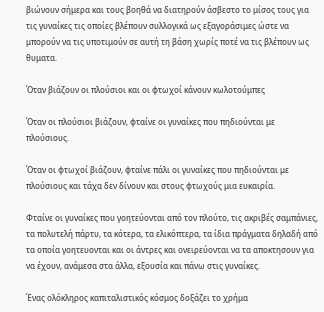βιώνουν σήμερα και τους βοηθά να διατηρούν άσβεστο το μίσος τους για τις γυναίκες τις οποίες βλέπουν συλλογικά ως εξαγοράσιμες ώστε να μπορούν να τις υποτιμούν σε αυτή τη βάση χωρίς ποτέ να τις βλέπουν ως θυματα.

Όταν βιάζουν οι πλούσιοι και οι φτωχοί κάνουν κωλοτούμπες

Όταν οι πλούσιοι βιάζουν, φταίνε οι γυναίκες που πηδιούνται με πλούσιους.

Όταν οι φτωχοί βιάζουν, φταίνε πάλι οι γυναίκες που πηδιούνται με πλούσιους και τάχα δεν δίνουν και στους φτωχούς μια ευκαιρία.

Φταίνε οι γυναίκες που γοητεύονται από τον πλούτο, τις ακριβές σαμπάνιες, τα πολυτελή πάρτυ, τα κότερα, τα ελικόπτερα, τα ίδια πράγματα δηλαδή από τα οποία γοητευονται και οι άντρες και ονειρεύονται να τα αποκτησουν για να έχουν, ανάμεσα στα άλλα, εξουσία και πάνω στις γυναίκες.

Ένας ολόκληρος καπιταλιστικός κόσμος δοξάζει το χρήμα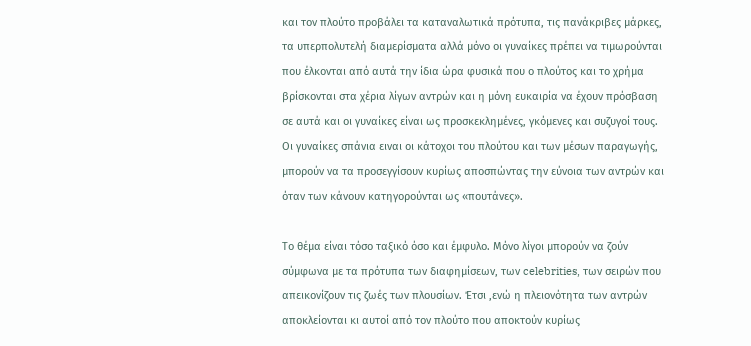και τον πλούτο προβάλει τα καταναλωτικά πρότυπα, τις πανάκριβες μάρκες, τα υπερπολυτελή διαμερίσματα αλλά μόνο οι γυναίκες πρέπει να τιμωρούνται που έλκονται από αυτά την ίδια ώρα φυσικά που ο πλούτος και το χρήμα βρίσκονται στα χέρια λίγων αντρών και η μόνη ευκαιρία να έχουν πρόσβαση σε αυτά και οι γυναίκες είναι ως προσκεκλημένες, γκόμενες και συζυγοί τους. Οι γυναίκες σπάνια ειναι οι κάτοχοι του πλούτου και των μέσων παραγωγής, μπορούν να τα προσεγγίσουν κυρίως αποσπώντας την εύνοια των αντρών και όταν των κάνουν κατηγορούνται ως «πουτάνες».

Το θέμα είναι τόσο ταξικό όσο και έμφυλο. Μόνο λίγοι μπορούν να ζούν σύμφωνα με τα πρότυπα των διαφημίσεων, των celebrities, των σειρών που απεικονίζουν τις ζωές των πλουσίων. Έτσι ,ενώ η πλειονότητα των αντρών αποκλείονται κι αυτοί από τον πλούτο που αποκτούν κυρίως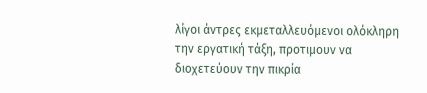λίγοι άντρες εκμεταλλευόμενοι ολόκληρη την εργατική τάξη, προτιμουν να διοχετεύουν την πικρία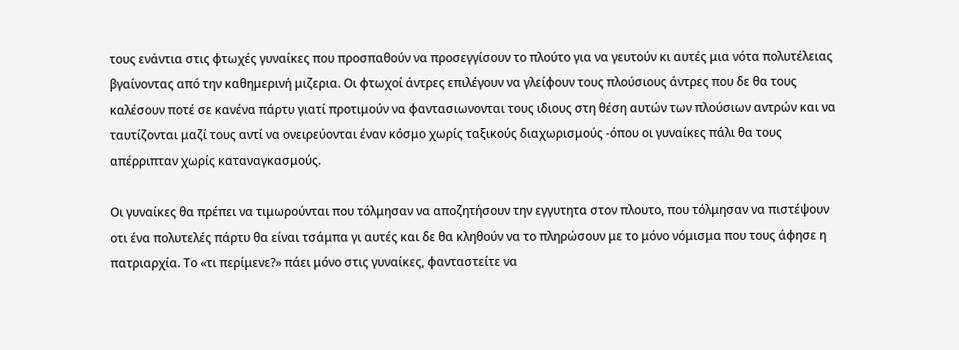τους ενάντια στις φτωχές γυναίκες που προσπαθούν να προσεγγίσουν το πλούτο για να γευτούν κι αυτές μια νότα πολυτέλειας βγαίνοντας από την καθημερινή μιζερια. Οι φτωχοί άντρες επιλέγουν να γλείφουν τους πλούσιους άντρες που δε θα τους καλέσουν ποτέ σε κανένα πάρτυ γιατί προτιμούν να φαντασιωνονται τους ιδιους στη θέση αυτών των πλούσιων αντρών και να ταυτίζονται μαζί τους αντί να ονειρεύονται έναν κόσμο χωρίς ταξικούς διαχωρισμούς -όπου οι γυναίκες πάλι θα τους απέρριπταν χωρίς καταναγκασμούς.

Οι γυναίκες θα πρέπει να τιμωρούνται που τόλμησαν να αποζητήσουν την εγγυτητα στον πλουτο, που τόλμησαν να πιστέψουν οτι ένα πολυτελές πάρτυ θα είναι τσάμπα γι αυτές και δε θα κληθούν να το πληρώσουν με το μόνο νόμισμα που τους άφησε η πατριαρχία. Το «τι περίμενε?» πάει μόνο στις γυναίκες, φανταστείτε να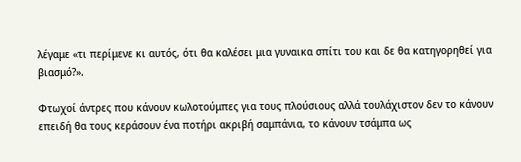λέγαμε «τι περίμενε κι αυτός, ότι θα καλέσει μια γυναικα σπίτι του και δε θα κατηγορηθεί για βιασμό?».

Φτωχοί άντρες που κάνουν κωλοτούμπες για τους πλούσιους αλλά τουλάχιστον δεν το κάνουν επειδή θα τους κεράσουν ένα ποτήρι ακριβή σαμπάνια, το κάνουν τσάμπα ως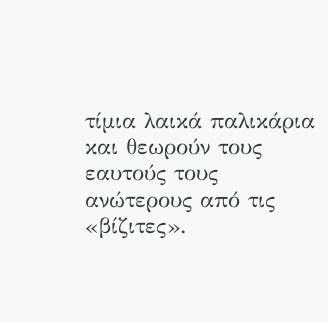τίμια λαικά παλικάρια και θεωρούν τους εαυτούς τους ανώτερους από τις «βίζιτες».